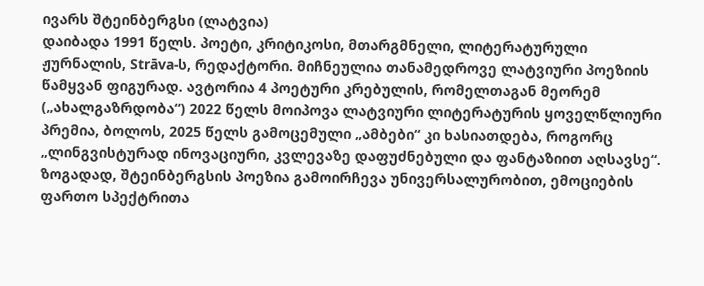ივარს შტეინბერგსი (ლატვია)
დაიბადა 1991 წელს. პოეტი, კრიტიკოსი, მთარგმნელი, ლიტერატურული ჟურნალის, Strāva-ს, რედაქტორი. მიჩნეულია თანამედროვე ლატვიური პოეზიის წამყვან ფიგურად. ავტორია 4 პოეტური კრებულის, რომელთაგან მეორემ („ახალგაზრდობა“) 2022 წელს მოიპოვა ლატვიური ლიტერატურის ყოველწლიური პრემია, ბოლოს, 2025 წელს გამოცემული „ამბები“ კი ხასიათდება, როგორც „ლინგვისტურად ინოვაციური, კვლევაზე დაფუძნებული და ფანტაზიით აღსავსე“. ზოგადად, შტეინბერგსის პოეზია გამოირჩევა უნივერსალურობით, ემოციების ფართო სპექტრითა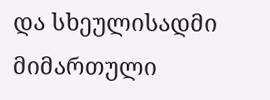და სხეულისადმი მიმართული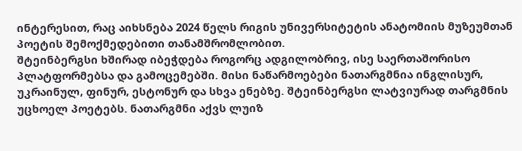ინტერესით, რაც აიხსნება 2024 წელს რიგის უნივერსიტეტის ანატომიის მუზეუმთან პოეტის შემოქმედებითი თანამშრომლობით.
შტეინბერგსი ხშირად იბეჭდება როგორც ადგილობრივ, ისე საერთაშორისო პლატფორმებსა და გამოცემებში. მისი ნაწარმოებები ნათარგმნია ინგლისურ, უკრაინულ, ფინურ, ესტონურ და სხვა ენებზე. შტეინბერგსი ლატვიურად თარგმნის უცხოელ პოეტებს. ნათარგმნი აქვს ლუიზ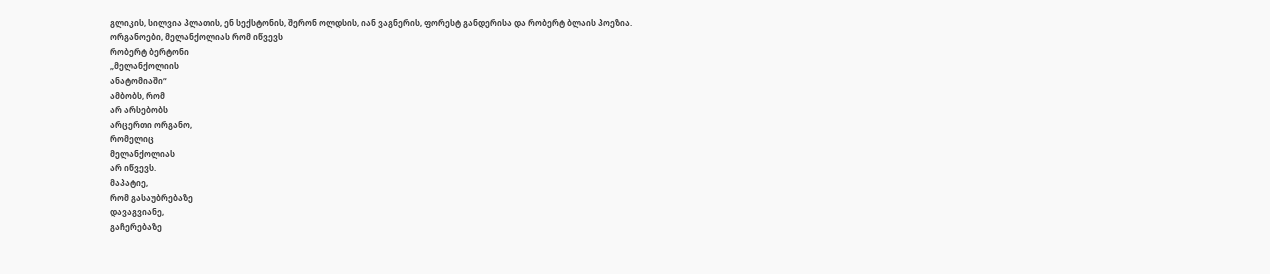გლიკის, სილვია პლათის, ენ სექსტონის, შერონ ოლდსის, იან ვაგნერის, ფორესტ განდერისა და რობერტ ბლაის პოეზია.
ორგანოები, მელანქოლიას რომ იწვევს
რობერტ ბერტონი
„მელანქოლიის
ანატომიაში“
ამბობს, რომ
არ არსებობს
არცერთი ორგანო,
რომელიც
მელანქოლიას
არ იწვევს.
მაპატიე,
რომ გასაუბრებაზე
დავაგვიანე,
გაჩერებაზე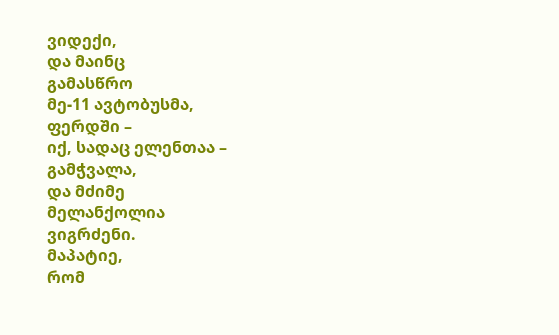ვიდექი,
და მაინც
გამასწრო
მე-11 ავტობუსმა,
ფერდში –
იქ, სადაც ელენთაა –
გამჭვალა,
და მძიმე
მელანქოლია
ვიგრძენი.
მაპატიე,
რომ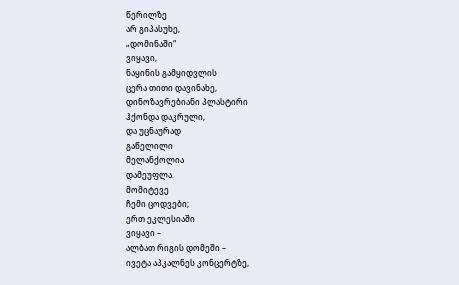წერილზე
არ გიპასუხე,
„დომინაში“
ვიყავი,
ნაყინის გამყიდვლის
ცერა თითი დავინახე,
დინოზავრებიანი პლასტირი
ჰქონდა დაკრული,
და უცნაურად
გაწელილი
მელანქოლია
დამეუფლა.
მომიტევე
ჩემი ცოდვები;
ერთ ეკლესიაში
ვიყავი –
ალბათ რიგის დომეში –
ივეტა აპკალნეს კონცერტზე,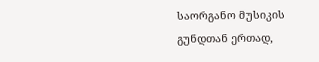საორგანო მუსიკის გუნდთან ერთად,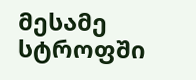მესამე სტროფში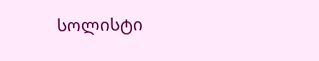სოლისტი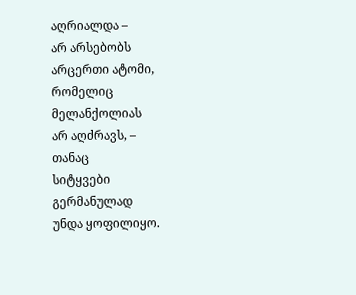აღრიალდა –
არ არსებობს
არცერთი ატომი,
რომელიც
მელანქოლიას
არ აღძრავს, –
თანაც
სიტყვები
გერმანულად
უნდა ყოფილიყო.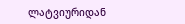ლატვიურიდან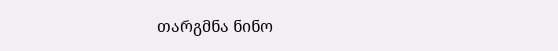თარგმნა ნინო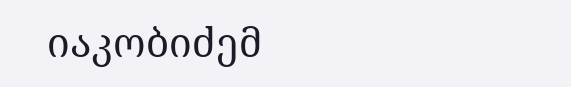იაკობიძემ